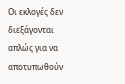Οι εκλογές δεν διεξάγονται απλώς για να αποτυπωθούν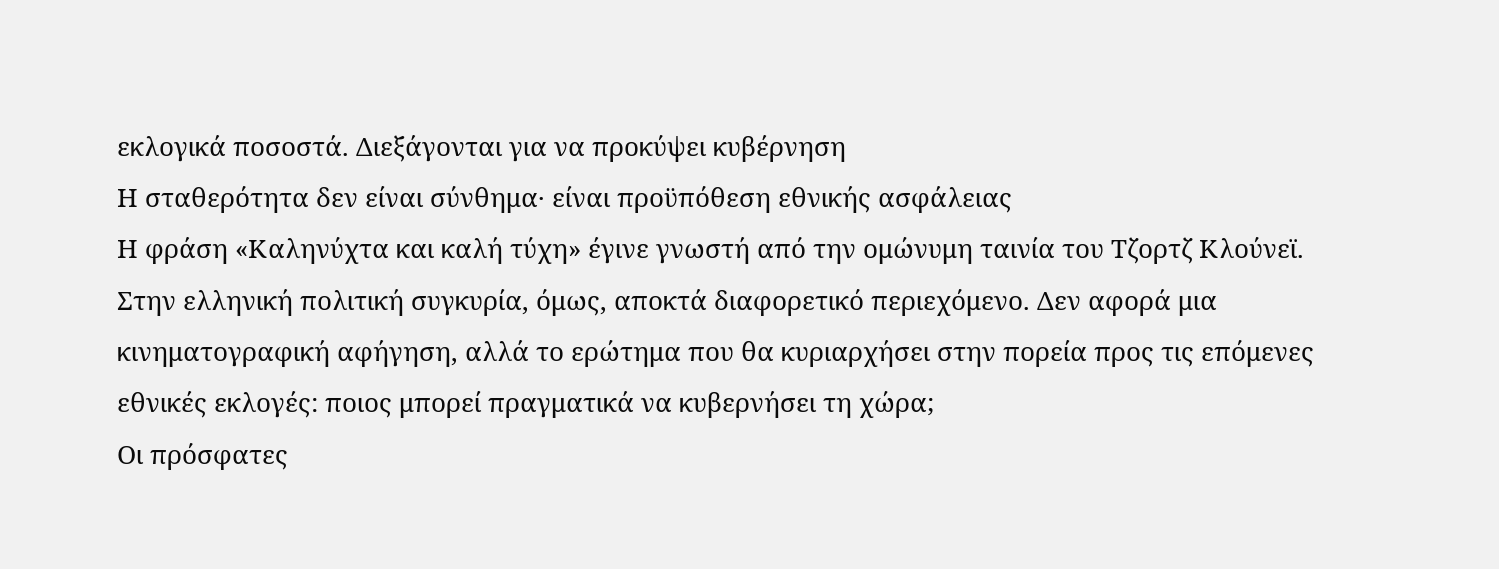εκλογικά ποσοστά. Διεξάγονται για να προκύψει κυβέρνηση
Η σταθερότητα δεν είναι σύνθημα· είναι προϋπόθεση εθνικής ασφάλειας
Η φράση «Καληνύχτα και καλή τύχη» έγινε γνωστή από την ομώνυμη ταινία του Τζορτζ Κλούνεϊ. Στην ελληνική πολιτική συγκυρία, όμως, αποκτά διαφορετικό περιεχόμενο. Δεν αφορά μια κινηματογραφική αφήγηση, αλλά το ερώτημα που θα κυριαρχήσει στην πορεία προς τις επόμενες εθνικές εκλογές: ποιος μπορεί πραγματικά να κυβερνήσει τη χώρα;
Οι πρόσφατες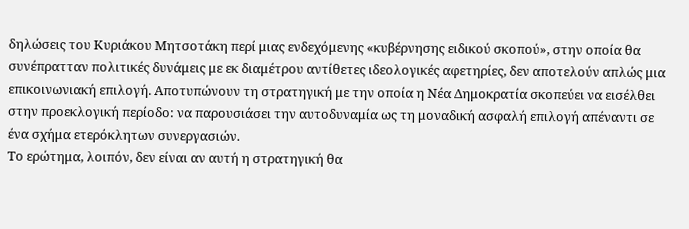δηλώσεις του Κυριάκου Μητσοτάκη περί μιας ενδεχόμενης «κυβέρνησης ειδικού σκοπού», στην οποία θα συνέπρατταν πολιτικές δυνάμεις με εκ διαμέτρου αντίθετες ιδεολογικές αφετηρίες, δεν αποτελούν απλώς μια επικοινωνιακή επιλογή. Αποτυπώνουν τη στρατηγική με την οποία η Νέα Δημοκρατία σκοπεύει να εισέλθει στην προεκλογική περίοδο: να παρουσιάσει την αυτοδυναμία ως τη μοναδική ασφαλή επιλογή απέναντι σε ένα σχήμα ετερόκλητων συνεργασιών.
Το ερώτημα, λοιπόν, δεν είναι αν αυτή η στρατηγική θα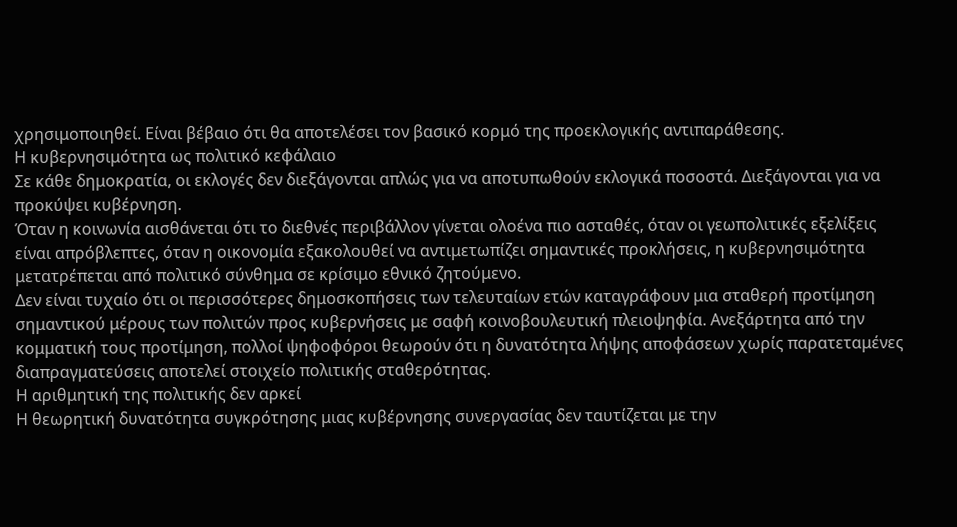χρησιμοποιηθεί. Είναι βέβαιο ότι θα αποτελέσει τον βασικό κορμό της προεκλογικής αντιπαράθεσης.
Η κυβερνησιμότητα ως πολιτικό κεφάλαιο
Σε κάθε δημοκρατία, οι εκλογές δεν διεξάγονται απλώς για να αποτυπωθούν εκλογικά ποσοστά. Διεξάγονται για να προκύψει κυβέρνηση.
Όταν η κοινωνία αισθάνεται ότι το διεθνές περιβάλλον γίνεται ολοένα πιο ασταθές, όταν οι γεωπολιτικές εξελίξεις είναι απρόβλεπτες, όταν η οικονομία εξακολουθεί να αντιμετωπίζει σημαντικές προκλήσεις, η κυβερνησιμότητα μετατρέπεται από πολιτικό σύνθημα σε κρίσιμο εθνικό ζητούμενο.
Δεν είναι τυχαίο ότι οι περισσότερες δημοσκοπήσεις των τελευταίων ετών καταγράφουν μια σταθερή προτίμηση σημαντικού μέρους των πολιτών προς κυβερνήσεις με σαφή κοινοβουλευτική πλειοψηφία. Ανεξάρτητα από την κομματική τους προτίμηση, πολλοί ψηφοφόροι θεωρούν ότι η δυνατότητα λήψης αποφάσεων χωρίς παρατεταμένες διαπραγματεύσεις αποτελεί στοιχείο πολιτικής σταθερότητας.
Η αριθμητική της πολιτικής δεν αρκεί
Η θεωρητική δυνατότητα συγκρότησης μιας κυβέρνησης συνεργασίας δεν ταυτίζεται με την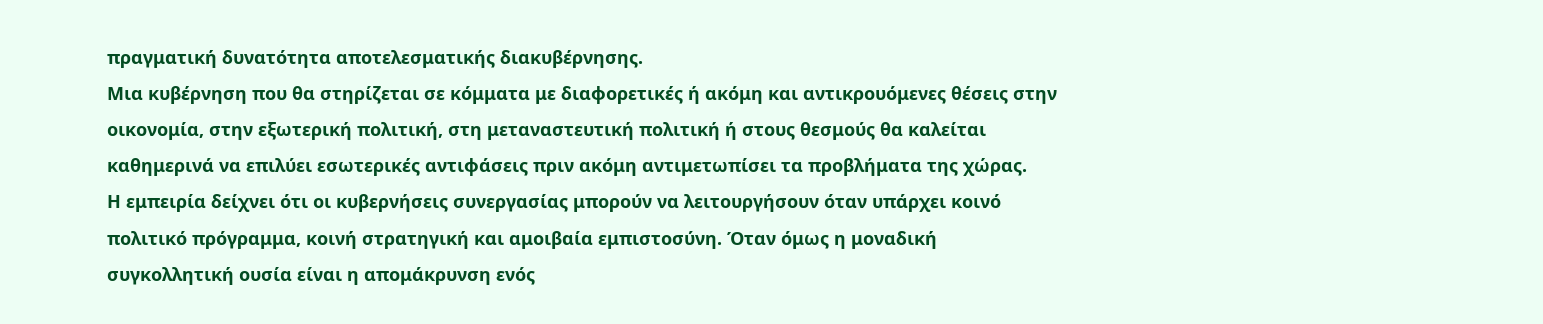πραγματική δυνατότητα αποτελεσματικής διακυβέρνησης.
Μια κυβέρνηση που θα στηρίζεται σε κόμματα με διαφορετικές ή ακόμη και αντικρουόμενες θέσεις στην οικονομία, στην εξωτερική πολιτική, στη μεταναστευτική πολιτική ή στους θεσμούς θα καλείται καθημερινά να επιλύει εσωτερικές αντιφάσεις πριν ακόμη αντιμετωπίσει τα προβλήματα της χώρας.
Η εμπειρία δείχνει ότι οι κυβερνήσεις συνεργασίας μπορούν να λειτουργήσουν όταν υπάρχει κοινό πολιτικό πρόγραμμα, κοινή στρατηγική και αμοιβαία εμπιστοσύνη. Όταν όμως η μοναδική συγκολλητική ουσία είναι η απομάκρυνση ενός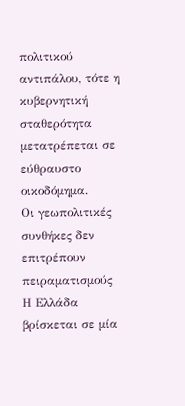πολιτικού αντιπάλου, τότε η κυβερνητική σταθερότητα μετατρέπεται σε εύθραυστο οικοδόμημα.
Οι γεωπολιτικές συνθήκες δεν επιτρέπουν πειραματισμούς
Η Ελλάδα βρίσκεται σε μία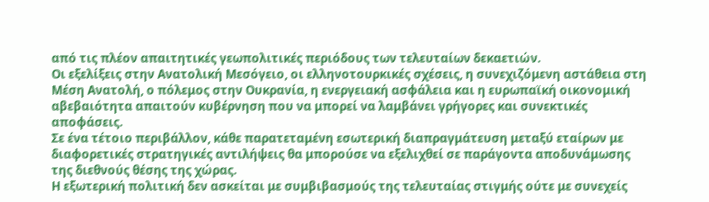από τις πλέον απαιτητικές γεωπολιτικές περιόδους των τελευταίων δεκαετιών.
Οι εξελίξεις στην Ανατολική Μεσόγειο, οι ελληνοτουρκικές σχέσεις, η συνεχιζόμενη αστάθεια στη Μέση Ανατολή, ο πόλεμος στην Ουκρανία, η ενεργειακή ασφάλεια και η ευρωπαϊκή οικονομική αβεβαιότητα απαιτούν κυβέρνηση που να μπορεί να λαμβάνει γρήγορες και συνεκτικές αποφάσεις.
Σε ένα τέτοιο περιβάλλον, κάθε παρατεταμένη εσωτερική διαπραγμάτευση μεταξύ εταίρων με διαφορετικές στρατηγικές αντιλήψεις θα μπορούσε να εξελιχθεί σε παράγοντα αποδυνάμωσης της διεθνούς θέσης της χώρας.
Η εξωτερική πολιτική δεν ασκείται με συμβιβασμούς της τελευταίας στιγμής ούτε με συνεχείς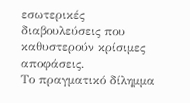εσωτερικές διαβουλεύσεις που καθυστερούν κρίσιμες αποφάσεις.
Το πραγματικό δίλημμα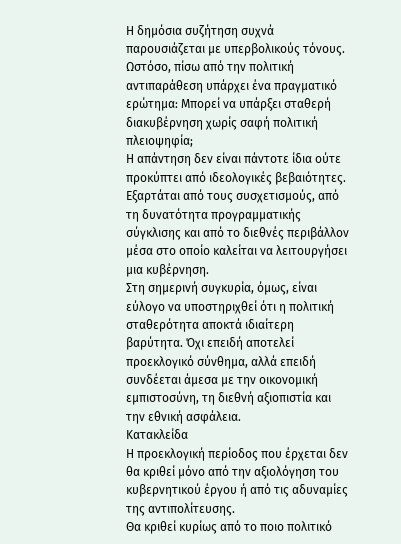Η δημόσια συζήτηση συχνά παρουσιάζεται με υπερβολικούς τόνους. Ωστόσο, πίσω από την πολιτική αντιπαράθεση υπάρχει ένα πραγματικό ερώτημα: Μπορεί να υπάρξει σταθερή διακυβέρνηση χωρίς σαφή πολιτική πλειοψηφία;
Η απάντηση δεν είναι πάντοτε ίδια ούτε προκύπτει από ιδεολογικές βεβαιότητες. Εξαρτάται από τους συσχετισμούς, από τη δυνατότητα προγραμματικής σύγκλισης και από το διεθνές περιβάλλον μέσα στο οποίο καλείται να λειτουργήσει μια κυβέρνηση.
Στη σημερινή συγκυρία, όμως, είναι εύλογο να υποστηριχθεί ότι η πολιτική σταθερότητα αποκτά ιδιαίτερη βαρύτητα. Όχι επειδή αποτελεί προεκλογικό σύνθημα, αλλά επειδή συνδέεται άμεσα με την οικονομική εμπιστοσύνη, τη διεθνή αξιοπιστία και την εθνική ασφάλεια.
Κατακλείδα
Η προεκλογική περίοδος που έρχεται δεν θα κριθεί μόνο από την αξιολόγηση του κυβερνητικού έργου ή από τις αδυναμίες της αντιπολίτευσης.
Θα κριθεί κυρίως από το ποιο πολιτικό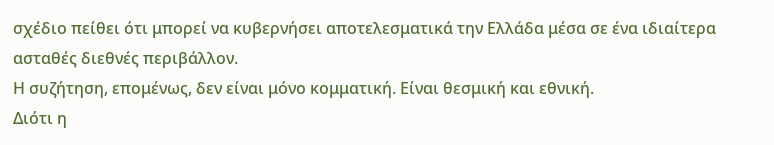σχέδιο πείθει ότι μπορεί να κυβερνήσει αποτελεσματικά την Ελλάδα μέσα σε ένα ιδιαίτερα ασταθές διεθνές περιβάλλον.
Η συζήτηση, επομένως, δεν είναι μόνο κομματική. Είναι θεσμική και εθνική.
Διότι η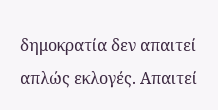δημοκρατία δεν απαιτεί απλώς εκλογές. Απαιτεί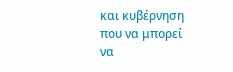και κυβέρνηση που να μπορεί να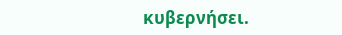κυβερνήσει.